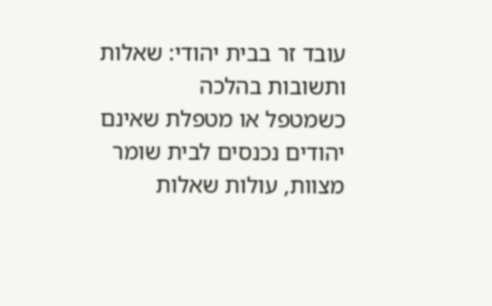עובד זר בבית יהודי: שאלות ותשובות בהלכה
כשמטפל או מטפלת שאינם יהודים נכנסים לבית שומר מצוות, עולות שאלות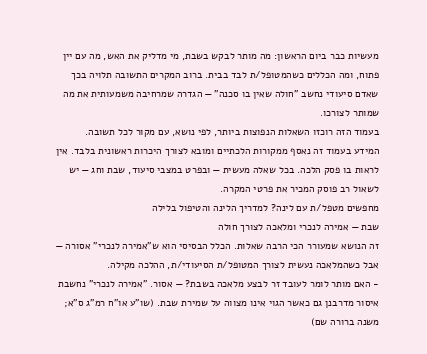מעשיות כבר ביום הראשון: מה מותר לבקש בשבת, מי מדליק את האש, מה עם יין פתוח, ומה הכללים כשהמטופל/ת לבד בבית. ברוב המקרים התשובה תלויה בכך שאדם סיעודי נחשב "חולה שאין בו סכנה" — הגדרה שמרחיבה משמעותית את מה שמותר לצורכו.
בעמוד הזה רוכזו השאלות הנפוצות ביותר, לפי נושא, עם מקור לכל תשובה.
המידע בעמוד זה נאסף ממקורות הלכתיים ומובא לצורך היכרות ראשונית בלבד. אין לראות בו פסק הלכה. בכל שאלה מעשית — ובפרט במצבי סיעוד, שבת וחג — יש לשאול רב פוסק המכיר את פרטי המקרה.
מחפשים מטפל/ת עם לינה? למדריך הלינה והטיפול בלילה
שבת — אמירה לנכרי ומלאכה לצורך חולה
זה הנושא שמעורר הכי הרבה שאלות. הכלל הבסיסי הוא ש"אמירה לנכרי" אסורה — אבל כשהמלאכה נעשית לצורך המטופל/ת הסיעודי/ת, ההלכה מקילה.
- האם מותר לומר לעובד זר לבצע מלאכה בשבת? — אסור. "אמירה לנכרי" נחשבת איסור מדרבנן גם כאשר הגוי אינו מצווה על שמירת שבת. (שו"ע או"ח רמ"ג ס"א; משנה ברורה שם)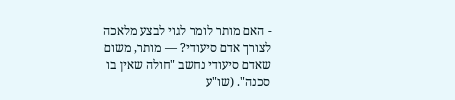- האם מותר לומר לגוי לבצע מלאכה לצורך אדם סיעודי? — מותר, משום שאדם סיעודי נחשב "חולה שאין בו סכנה". (שו"ע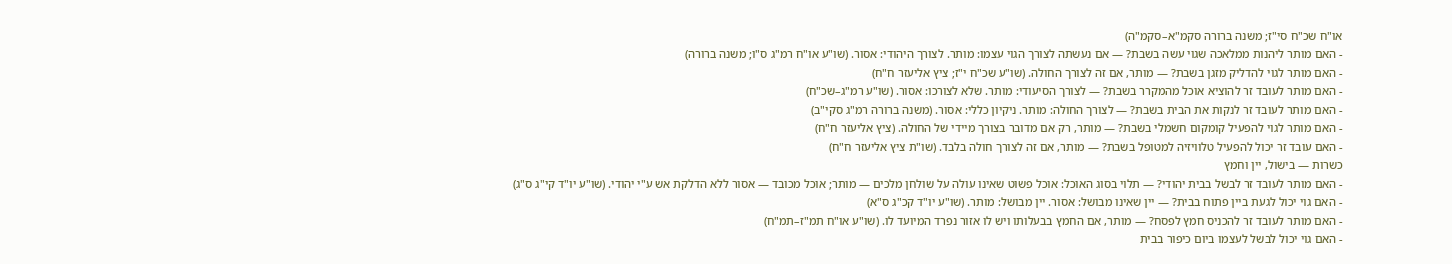או"ח שכ"ח סי"ז; משנה ברורה סקמ"א–סקמ"ה)
- האם מותר ליהנות ממלאכה שגוי עשה בשבת? — אם נעשתה לצורך הגוי עצמו: מותר. לצורך היהודי: אסור. (שו"ע או"ח רמ"ג ס"ו; משנה ברורה)
- האם מותר לגוי להדליק מזגן בשבת? — מותר, אם זה לצורך החולה. (שו"ע שכ"ח י"ז; ציץ אליעזר ח"ח)
- האם מותר לעובד זר להוציא אוכל מהמקרר בשבת? — לצורך הסיעודי: מותר. שלא לצורכו: אסור. (שו"ע רמ"ג–שכ"ח)
- האם מותר לעובד זר לנקות את הבית בשבת? — לצורך החולה: מותר. ניקיון כללי: אסור. (משנה ברורה רמ"ג סקי"ב)
- האם מותר לגוי להפעיל קומקום חשמלי בשבת? — מותר, רק אם מדובר בצורך מיידי של החולה. (ציץ אליעזר ח"ח)
- האם עובד זר יכול להפעיל טלוויזיה למטופל בשבת? — מותר, אם זה לצורך חולה בלבד. (שו"ת ציץ אליעזר ח"ח)
כשרות — בישול, יין וחמץ
- האם מותר לעובד זר לבשל בבית יהודי? — תלוי בסוג האוכל: אוכל פשוט שאינו עולה על שולחן מלכים — מותר; אוכל מכובד — אסור ללא הדלקת אש ע"י יהודי. (שו"ע יו"ד קי"ג ס"ג)
- האם גוי יכול לגעת ביין פתוח בבית? — יין שאינו מבושל: אסור. יין מבושל: מותר. (שו"ע יו"ד קכ"ג ס"א)
- האם מותר לעובד זר להכניס חמץ לפסח? — מותר, אם החמץ בבעלותו ויש לו אזור נפרד המיועד לו. (שו"ע או"ח תמ"ז–תמ"ח)
- האם גוי יכול לבשל לעצמו ביום כיפור בבית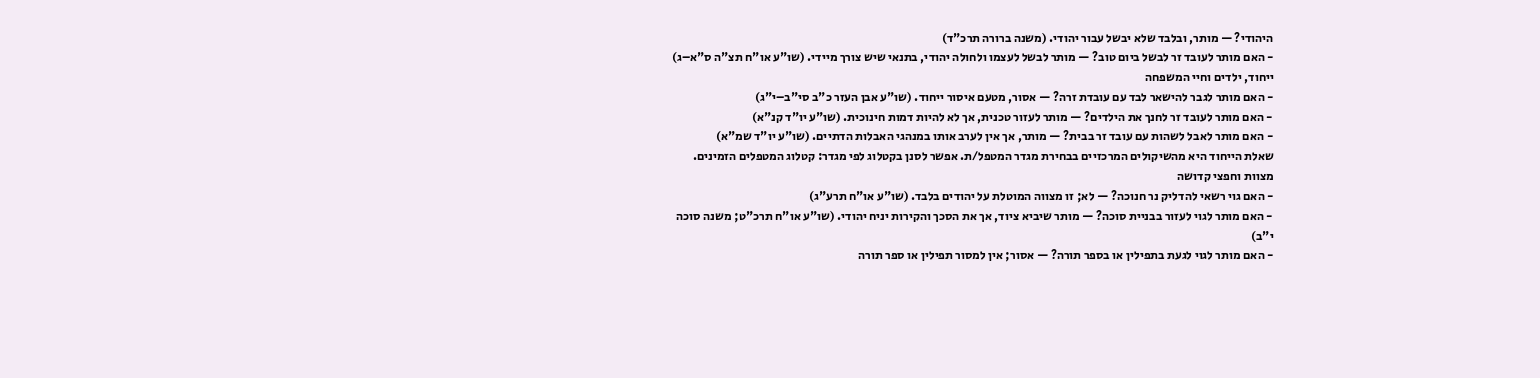היהודי? — מותר, ובלבד שלא יבשל עבור יהודי. (משנה ברורה תרכ"ד)
- האם מותר לעובד זר לבשל ביום טוב? — מותר לבשל לעצמו ולחולה יהודי, בתנאי שיש צורך מיידי. (שו"ע או"ח תצ"ה ס"א–ג)
ייחוד, ילדים וחיי המשפחה
- האם מותר לגבר להישאר לבד עם עובדת זרה? — אסור, מטעם איסור ייחוד. (שו"ע אבן העזר כ"ב סי"ב–י"ג)
- האם מותר לעובד זר לחנך את הילדים? — מותר לעזור טכנית, אך לא להיות דמות חינוכית. (שו"ע יו"ד קנ"א)
- האם מותר לאבל לשהות עם עובד זר בבית? — מותר, אך אין לערב אותו במנהגי האבלות הדתיים. (שו"ע יו"ד שמ"א)
שאלת הייחוד היא מהשיקולים המרכזיים בבחירת מגדר המטפל/ת. אפשר לסנן בקטלוג לפי מגדר: קטלוג המטפלים הזמינים.
מצוות וחפצי קדושה
- האם גוי רשאי להדליק נר חנוכה? — לא; זו מצווה המוטלת על יהודים בלבד. (שו"ע או"ח תרע"ג)
- האם מותר לגוי לעזור בבניית סוכה? — מותר שיביא ציוד, אך את הסכך והקירות יניח יהודי. (שו"ע או"ח תרכ"ט; משנה סוכה י"ב)
- האם מותר לגוי לגעת בתפילין או בספר תורה? — אסור; אין למסור תפילין או ספר תורה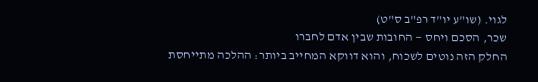לגוי. (שו"ע יו"ד רפ"ב ס"ט)
שכר, הסכם ויחס — החובות שבין אדם לחברו
החלק הזה נוטים לשכוח, והוא דווקא המחייב ביותר: ההלכה מתייחסת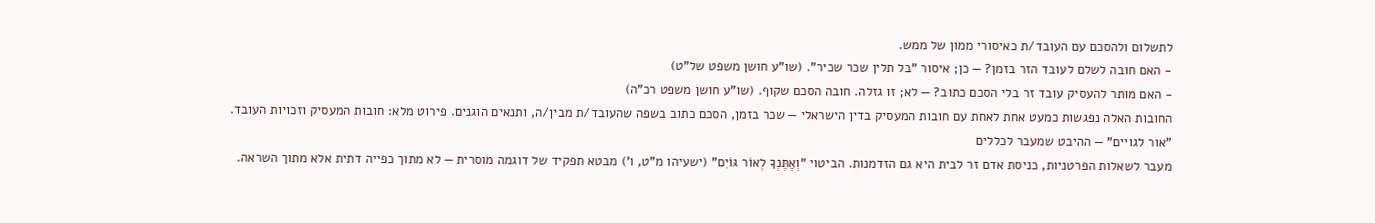לתשלום ולהסכם עם העובד/ת כאיסורי ממון של ממש.
- האם חובה לשלם לעובד הזר בזמן? — כן; איסור "בל תלין שכר שכיר". (שו"ע חושן משפט של"ט)
- האם מותר להעסיק עובד זר בלי הסכם כתוב? — לא; זו גזלה. חובה הסכם שקוף. (שו"ע חושן משפט רכ"ה)
החובות האלה נפגשות כמעט אחת לאחת עם חובות המעסיק בדין הישראלי — שכר בזמן, הסכם כתוב בשפה שהעובד/ת מבין/ה, ותנאים הוגנים. פירוט מלא: חובות המעסיק וזכויות העובד.
"אור לגויים" — ההיבט שמעבר לכללים
מעבר לשאלות הפרטניות, כניסת אדם זר לבית היא גם הזדמנות. הביטוי "וְאֶתֶּנְךָ לְאוֹר גּוֹיִם" (ישעיהו מ"ט, ו') מבטא תפקיד של דוגמה מוסרית — לא מתוך כפייה דתית אלא מתוך השראה.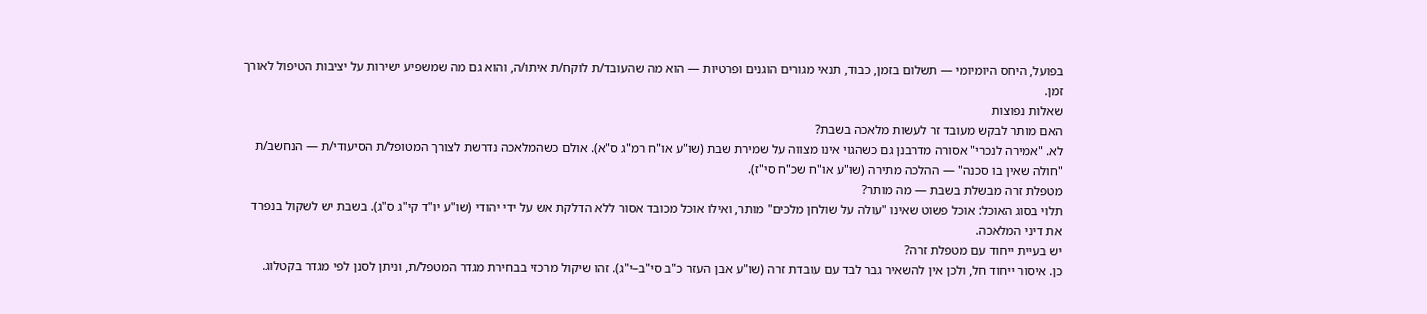בפועל, היחס היומיומי — תשלום בזמן, כבוד, תנאי מגורים הוגנים ופרטיות — הוא מה שהעובד/ת לוקח/ת איתו/ה, והוא גם מה שמשפיע ישירות על יציבות הטיפול לאורך זמן.
שאלות נפוצות
האם מותר לבקש מעובד זר לעשות מלאכה בשבת?
לא. "אמירה לנכרי" אסורה מדרבנן גם כשהגוי אינו מצווה על שמירת שבת (שו"ע או"ח רמ"ג ס"א). אולם כשהמלאכה נדרשת לצורך המטופל/ת הסיעודי/ת — הנחשב/ת "חולה שאין בו סכנה" — ההלכה מתירה (שו"ע או"ח שכ"ח סי"ז).
מטפלת זרה מבשלת בשבת — מה מותר?
תלוי בסוג האוכל: אוכל פשוט שאינו "עולה על שולחן מלכים" מותר, ואילו אוכל מכובד אסור ללא הדלקת אש על ידי יהודי (שו"ע יו"ד קי"ג ס"ג). בשבת יש לשקול בנפרד את דיני המלאכה.
יש בעיית ייחוד עם מטפלת זרה?
כן. איסור ייחוד חל, ולכן אין להשאיר גבר לבד עם עובדת זרה (שו"ע אבן העזר כ"ב סי"ב–י"ג). זהו שיקול מרכזי בבחירת מגדר המטפל/ת, וניתן לסנן לפי מגדר בקטלוג.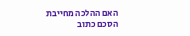האם ההלכה מחייבת הסכם כתוב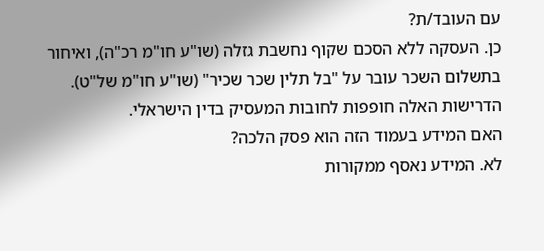עם העובד/ת?
כן. העסקה ללא הסכם שקוף נחשבת גזלה (שו"ע חו"מ רכ"ה), ואיחור בתשלום השכר עובר על "בל תלין שכר שכיר" (שו"ע חו"מ של"ט). הדרישות האלה חופפות לחובות המעסיק בדין הישראלי.
האם המידע בעמוד הזה הוא פסק הלכה?
לא. המידע נאסף ממקורות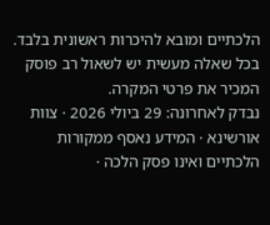הלכתיים ומובא להיכרות ראשונית בלבד. בכל שאלה מעשית יש לשאול רב פוסק המכיר את פרטי המקרה.
נבדק לאחרונה: 29 ביולי 2026 · צוות אורשינא · המידע נאסף ממקורות הלכתיים ואינו פסק הלכה ·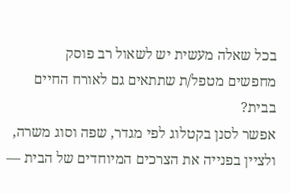בכל שאלה מעשית יש לשאול רב פוסק
מחפשים מטפל/ת שתתאים גם לאורח החיים בבית?
אפשר לסנן בקטלוג לפי מגדר, שפה וסוג משרה, ולציין בפנייה את הצרכים המיוחדים של הבית —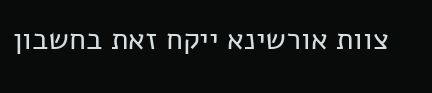צוות אורשינא ייקח זאת בחשבון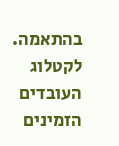בהתאמה.
לקטלוג העובדים הזמינים